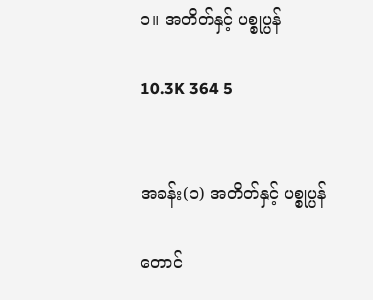၁။ အတိတ်နှင့် ပစ္စုပ္ပန်

10.3K 364 5


အခန်း(၁) အတိတ်နှင့် ပစ္စုပ္ပန်

တောင်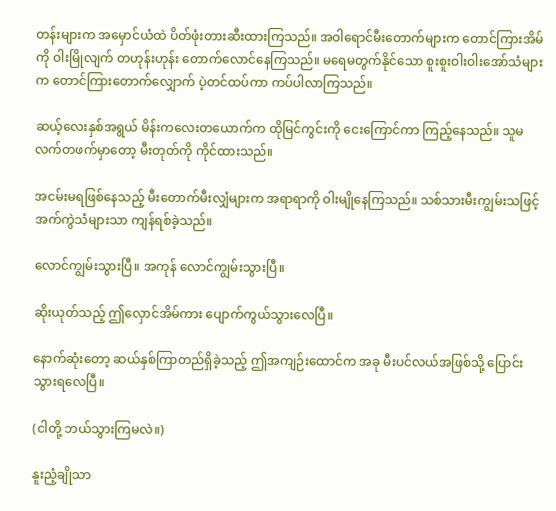တန်းများက အမှောင်ယံထဲ ပိတ်ဖုံးတားဆီးထားကြသည်။ အဝါရောင်မီးတောက်များက တောင်ကြားအိမ်ကို ဝါးမြိုလျက် တဟုန်းဟုန်း တောက်လောင်နေကြသည်။ မရေမတွက်နိုင်သော စူးစူးဝါးဝါးအော်သံများက တောင်ကြားတောက်လျှောက် ပဲ့တင်ထပ်ကာ ကပ်ပါလာကြသည်။

ဆယ့်လေးနှစ်အရွယ် မိန်းကလေးတယောက်က ထိုမြင်ကွင်းကို ငေးကြောင်ကာ ကြည့်နေသည်။ သူမလက်တဖက်မှာတော့ မီးတုတ်ကို ကိုင်ထားသည်။

အငမ်းမရဖြစ်နေသည့် မီးတောက်မီးလျှံများက အရာရာကို ဝါးမျိုနေကြသည်။ သစ်သားမီးကျွမ်းသဖြင့် အက်ကွဲသံများသာ ကျန်ရစ်ခဲ့သည်။

လောင်ကျွမ်းသွားပြီ။ အကုန် လောင်ကျွမ်းသွားပြီ။

ဆိုးယုတ်သည့် ဤလှောင်အိမ်ကား ပျောက်ကွယ်သွားလေပြီ။

နောက်ဆုံးတော့ ဆယ်နှစ်ကြာတည်ရှိခဲ့သည့် ဤအကျဉ်းထောင်က အခု မီးပင်လယ်အဖြစ်သို့ ပြောင်းသွားရလေပြီ။

(ငါတို့ ဘယ်သွားကြမလဲ။)

နူးညံ့ချိုသာ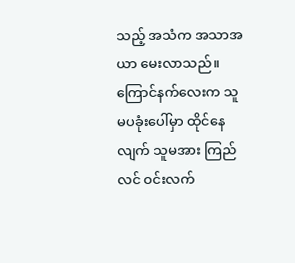သည့် အသံက အသာအယာ မေးလာသည်။ ကြောင်နက်လေးက သူမပခုံးပေါ်မှာ ထိုင်နေလျက် သူမအား ကြည်လင် ဝင်းလက်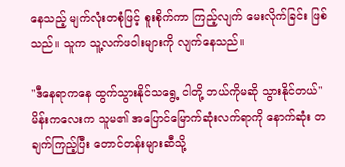နေသည့် မျက်လုံးတစုံဖြင့် စူးစိုက်ကာ ကြည့်လျက် မေးလိုက်ခြင်း ဖြစ်သည်။ သူက သူ့လက်ဖဝါးများကို လျက်နေသည်။

"ဒီနေရာကနေ ထွက်သွားနိုင်သရွေ့ ငါတို့ ဘယ်ကိုမဆို သွားနိုင်တယ်" မိန်းကလေးက သူမ၏ အပြောင်မြောက်ဆုံးလက်ရာကို နောက်ဆုံး တချက်ကြည့်ပြီး တောင်တန်းများဆီသို့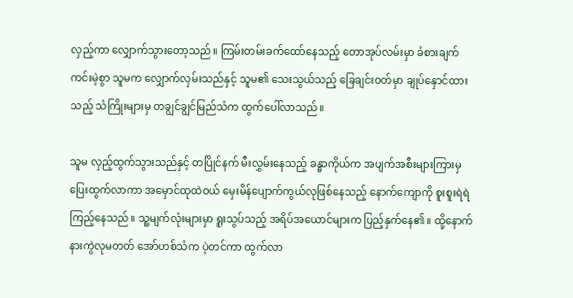လှည့်ကာ လျှောက်သွားတော့သည်။ ကြမ်းတမ်းခက်ထော်နေသည့် တောအုပ်လမ်းမှာ ခံစားချက် ကင်းမဲ့စွာ သူမက လျှောက်လှမ်းသည်နှင့် သူမ၏ သေးသွယ်သည့် ခြေချင်းဝတ်မှာ ချုပ်နှောင်ထားသည့် သံကြိုးများမှ တချွင်ချွင်မြည်သံက ထွက်ပေါ်လာသည်။

သူမ လှည့်ထွက်သွားသည်နှင့် တပြိုင်နက် မီးလွှမ်းနေသည့် ခန္ဓာကိုယ်က အပျက်အစီးများကြားမှ ပြေးထွက်လာကာ အမှောင်ထုထဲဝယ် မှေးမိန်ပျောက်ကွယ်လုဖြစ်နေသည့် နောက်ကျောကို စူးစူးရဲရဲ ကြည့်နေသည်။ သူ့မျက်လုံးများမှာ ရူးသွပ်သည့် အရိပ်အယောင်များက ပြည့်နှက်နေ၏။ ထို့နောက် နားကွဲလုမတတ် အော်ဟစ်သံက ပဲ့တင်ကာ ထွက်လာ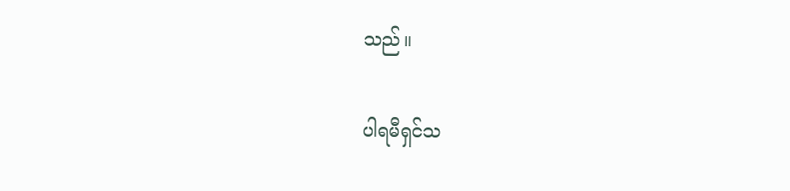သည်။

ပါရမီရှင်သ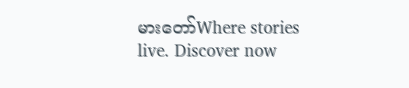မားတော်Where stories live. Discover now